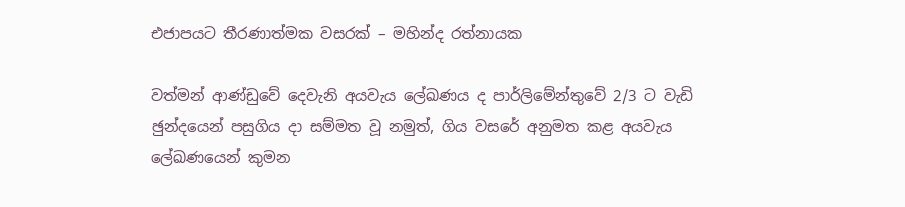එජාපයට තීරණාත්මක වසරක් – මහින්ද රත්නායක

වත්මන් ආණ්ඩුවේ දෙවැනි අයවැය ලේඛණය ද පාර්ලිමේන්තුවේ 2/3 ට වැඩි ඡුන්දයෙන් පසුගිය දා සම්මත වූ නමුත්, ගිය වසරේ අනුමත කළ අයවැය ලේඛණයෙන් කුමන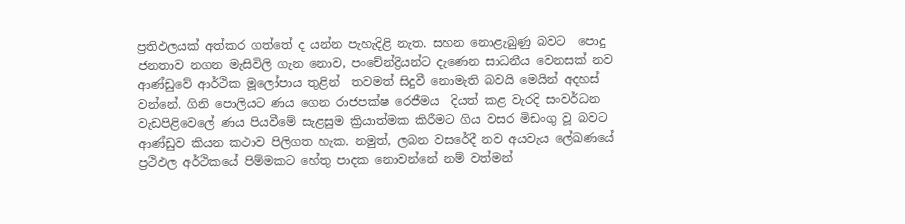ප්‍රතිඵලයක් අත්කර ගත්තේ ද යන්න පැහැදිළි නැත. සහන නොළැබුණු බවට  පොදු ජනතාව නගන මැසිවිලි ගැන නොව, පංචේන්ද්‍රියන්ට දැණෙන සාධනීය වෙනසක් නව ආණ්ඩුවේ ආර්ථික මූලෝපාය තුළින්  තවමත් සිදුවී නොමැති බවයි මෙයින් අදහස් වන්නේ. ගිනි පොලියට ණය ගෙන රාජපක්ෂ රෙජීමය  දියත් කළ වැරදි සංවර්ධන වැඩපිළිවෙලේ ණය පියවීමේ සැළසුම ක්‍රියාත්මක කිරීමට ගිය වසර මිඩංගු වූ බවට ආණ්ඩුව කියන කථාව පිලිගත හැක. නමුත්, ලබන වසරේදී නව අයවැය ලේඛණයේ ප්‍රථිඵල අර්ථිකයේ පිම්මකට හේතු පාදක නොවන්නේ නම් වත්මන්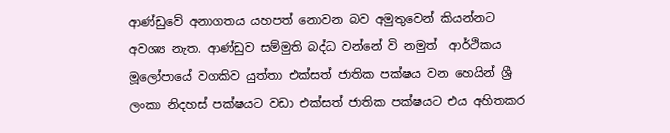ආණ්ඩුවේ අනාගතය යහපත් නොවන බව අමුතුවෙන් කියන්නට අවශ්‍ය නැත. ආණ්ඩුව සම්මුති බද්ධ වන්නේ වි නමුත්  ආර්ථිකය මූලෝපායේ වගකිව යුත්තා එක්සත් ජාතික පක්ෂය වන හෙයින් ශ්‍රී ලංකා නිදහස් පක්ෂයට වඩා එක්සත් ජාතික පක්ෂයට එය අහිතකර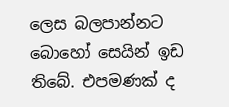ලෙස බලපාන්නට බොහෝ සෙයින් ඉඩ තිබේ. එපමණක් ද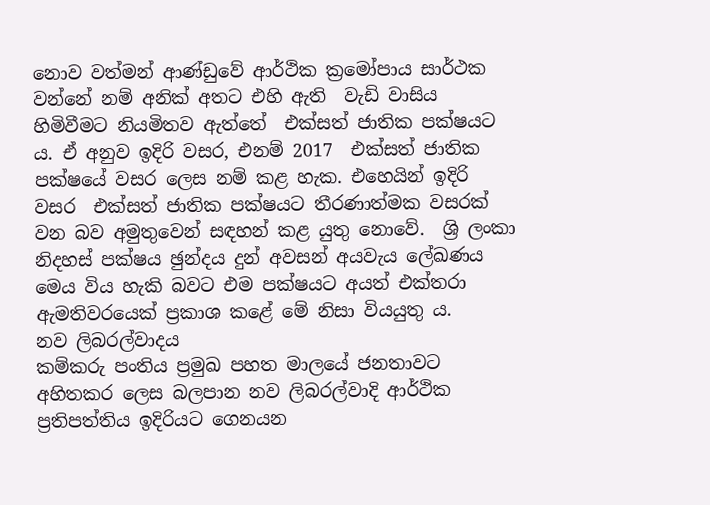නොව වත්මන් ආණ්ඩුවේ ආර්ථික ක්‍රමෝපාය සාර්ථක වන්නේ නම් අනික් අතට එහි ඇති  වැඩි වාසිය  හිමිවීමට නියමිතව ඇත්තේ  එක්සත් ජාතික පක්ෂයට ය. ඒ අනුව ඉදිරි වසර, එනම් 2017  එක්සත් ජාතික පක්ෂයේ වසර ලෙස නම් කළ හැක. එහෙයින් ඉදිරි වසර  එක්සත් ජාතික පක්ෂයට තීරණාත්මක වසරක් වන බව අමුතුවෙන් සඳහන් කළ යුතු නොවේ.  ශ්‍රි ලංකා නිදහස් පක්ෂය ඡුන්දය දුන් අවසන් අයවැය ලේඛණය මෙය විය හැකි බවට එම පක්ෂයට අයත් එක්තරා ඇමතිවරයෙක් ප්‍රකාශ කළේ මේ නිසා වියයුතු ය.
නව ලිබරල්වාදය
කම්කරු පංතිය ප්‍රමුඛ පහත මාලයේ ජනතාවට අහිතකර ලෙස බලපාන නව ලිබරල්වාදි ආර්ථික ප්‍රතිපත්තිය ඉදිරියට ගෙනයන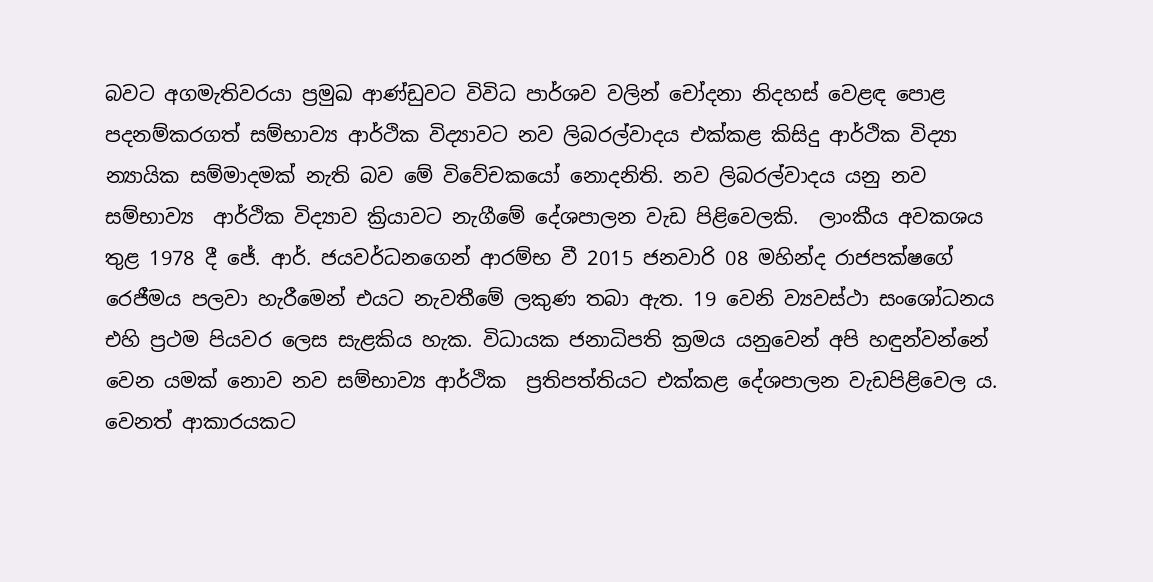බවට අගමැතිවරයා ප්‍රමුඛ ආණ්ඩුවට විවිධ පාර්ශව වලින් චෝදනා නිදහස් වෙළඳ පොළ පදනම්කරගත් සම්භාව්‍ය ආර්ථික විද්‍යාවට නව ලිබරල්වාදය එක්කළ කිසිදු ආර්ථික විද්‍යා න්‍යායික සම්මාදමක් නැති බව මේ විවේචකයෝ නොදනිති. නව ලිබරල්වාදය යනු නව සම්භාව්‍ය  ආර්ථික විද්‍යාව ක්‍රියාවට නැගීමේ දේශපාලන වැඩ පිළිවෙලකි.  ලාංකීය අවකශය තුළ 1978 දී ජේ. ආර්. ජයවර්ධනගෙන් ආරම්භ වී 2015 ජනවාරි 08 මහින්ද රාජපක්ෂගේ රෙජීමය පලවා හැරීමෙන් එයට නැවතීමේ ලකුණ තබා ඇත. 19 වෙනි ව්‍යවස්ථා සංශෝධනය එහි ප්‍රථම පියවර ලෙස සැළකිය හැක. විධායක ජනාධිපති ක්‍රමය යනුවෙන් අපි හඳුන්වන්නේ වෙන යමක් නොව නව සම්භාව්‍ය ආර්ථික  ප්‍රතිපත්තියට එක්කළ දේශපාලන වැඩපිළිවෙල ය. වෙනත් ආකාරයකට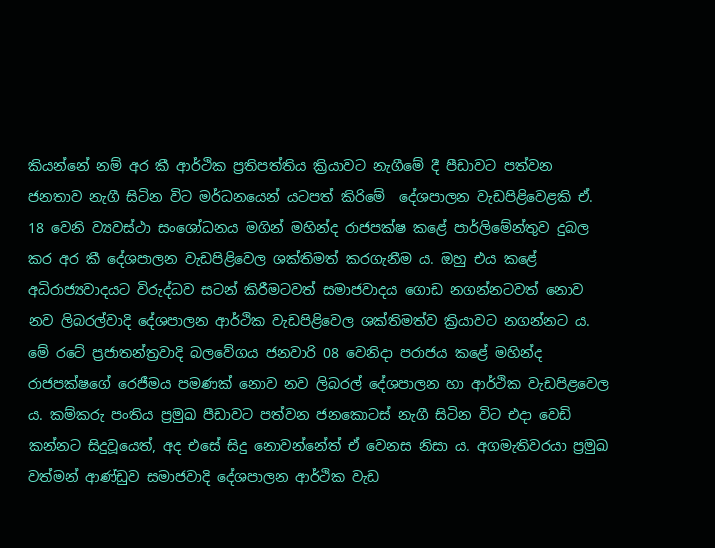කියන්නේ නම් අර කී ආර්ථික ප්‍රතිපත්තිය ක්‍රියාවට නැගීමේ දී පීඩාවට පත්වන ජනතාව නැගී සිටින විට මර්ධනයෙන් යටපත් කිරිමේ  දේශපාලන වැඩපිළිවෙළකි ඒ.
18 වෙනි ව්‍යවස්ථා සංශෝධනය මගින් මහින්ද රාජපක්ෂ කළේ පාර්ලිමේන්තුව දුබල කර අර කී දේශපාලන වැඩපිළිවෙල ශක්තිමත් කරගැනීම ය. ඔහු එය කළේ අධිරාජ්‍යවාදයට විරුද්ධව සටන් කිරීමටවත් සමාජවාදය ගොඩ නගන්නටවත් නොව නව ලිබරල්වාදි දේශපාලන ආර්ථික වැඩපිළිවෙල ශක්තිමත්ව ක්‍රියාවට නගන්නට ය. මේ රටේ ප්‍රජාතන්ත්‍රවාදි බලවේගය ජනවාරි 08 වෙනිදා පරාජය කළේ මහින්ද රාජපක්ෂගේ රෙජීමය පමණක් නොව නව ලිබරල් දේශපාලන හා ආර්ථික වැඩපිළවෙල ය. කම්කරු පංතිය ප්‍රමුඛ පීඩාවට පත්වන ජනකොටස් නැගී සිටින විට එදා වෙඩි කන්නට සිදුවූයෙත්, අද එසේ සිදු නොවන්නේත් ඒ වෙනස නිසා ය. අගමැතිවරයා ප්‍රමුඛ වත්මන් ආණ්ඩුව සමාජවාදි දේශපාලන ආර්ථික වැඩ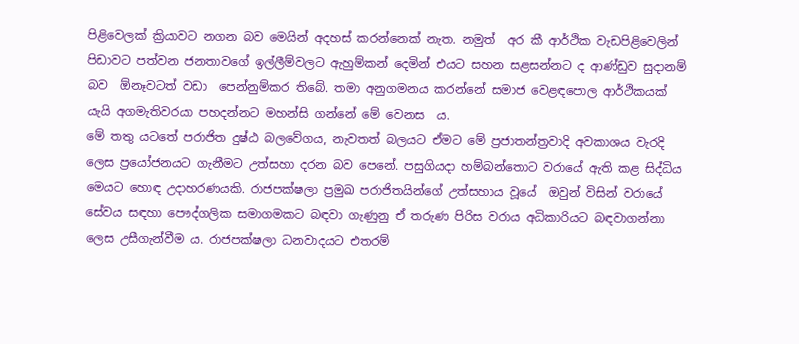පිළිවෙලක් ක්‍රියාවට නගන බව මෙයින් අදහස් කරන්නෙක් නැත. නමුත්  අර කී ආර්ථික වැඩපිළිවෙලින් පිඩාවට පත්වන ජනතාවගේ ඉල්ලීම්වලට ඇහුම්කන් දෙමින් එයට සහන සළසන්නට ද ආණ්ඩුව සුදානම් බව  ඕනෑවටත් වඩා  පෙන්නුම්කර තිබේ. තමා අනුගමනය කරන්නේ සමාජ වෙළඳපොල ආර්ථිකයක් යැයි අගමැතිවරයා පහදන්නට මහන්සි ගන්නේ මේ වෙනස  ය.
මේ තතු යටතේ පරාජිත දුෂ්ඨ බලවේගය, නැවතත් බලයට ඒමට මේ ප්‍රජාතන්ත්‍රවාදි අවකාශය වැරදි ලෙස ප්‍රයෝජනයට ගැනීමට උත්සහා දරන බව පෙනේ. පසුගියදා හම්බන්තොට වරායේ ඇති කළ සිද්ධිය මෙයට හොඳ උදාහරණයකි. රාජපක්ෂලා ප්‍රමුඛ පරාජිතයින්ගේ උත්සහාය වූයේ  ඔවුන් විසින් වරායේ සේවය සඳහා පෞද්ගලික සමාගමකට බඳවා ගැණුනු ඒ තරුණ පිරිස වරාය අධිකාරියට බඳවාගන්නා ලෙස උසීගැන්වීම ය. රාජපක්ෂලා ධනවාදයට එතරම්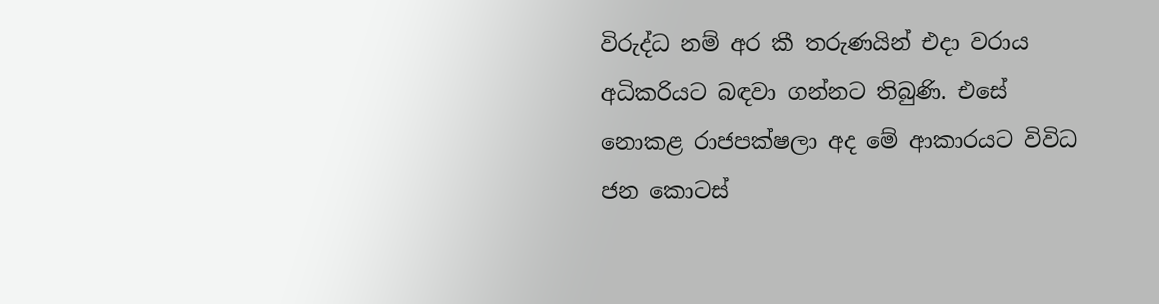විරුද්ධ නම් අර කී තරුණයින් එදා වරාය අධිකරියට බඳවා ගන්නට තිබුණි. එසේ නොකළ රාජපක්ෂලා අද මේ ආකාරයට විවිධ ජන කොටස්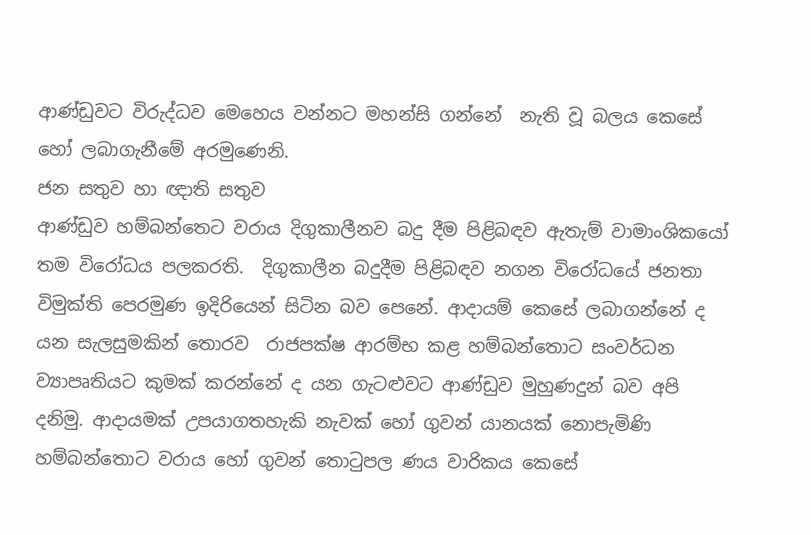ආණ්ඩුවට විරුද්ධව මෙහෙය වන්නට මහන්සි ගන්නේ  නැති වූ බලය කෙසේ හෝ ලබාගැනීමේ අරමුණෙනි.
ජන සතුව හා ඥාති සතුව
ආණ්ඩුව හම්බන්තෙට වරාය දිගුකාලීනව බදු දීම පිළිබඳව ඇතැම් වාමාංශිකයෝ තම විරෝධය පලකරති.  දිගුකාලීන බදුදීම පිළිබඳව නගන විරෝධයේ ජනතා විමුක්ති පෙරමුණ ඉදිරියෙන් සිටින බව පෙනේ. ආදායම් කෙසේ ලබාගන්නේ ද යන සැලසුමකින් තොරව  රාජපක්ෂ ආරම්භ කළ හම්බන්තොට සංවර්ධන ව්‍යාපෘතියට කුමක් කරන්නේ ද යන ගැටළුවට ආණ්ඩුව මුහුණදුන් බව අපි දනිමු. ආදායමක් උපයාගතහැකි නැවක් හෝ ගුවන් යානයක් නොපැමිණි හම්බන්තොට වරාය හෝ ගුවන් තොටුපල ණය වාරිකය කෙසේ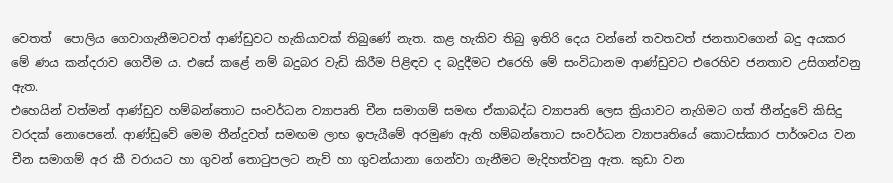වෙතත්  පොලිය ගෙවාගැනීමටවත් ආණ්ඩුවට හැකියාවක් තිබුණේ නැත. කළ හැකිව තිබු ඉතිරි දෙය වන්නේ තවතවත් ජනතාවගෙන් බදු අයකර මේ ණය කන්දරාව ගෙවීම ය. එසේ කළේ නම් බදුබර වැඩි කිරීම පිළිඳව ද බදුදීමට එරෙහි මේ සංවිධානම ආණ්ඩුවට එරෙහිව ජනතාව උසිගන්වනු ඇත.
එහෙයින් වත්මන් ආණ්ඩුව හම්බන්තොට සංවර්ධන ව්‍යාපෘති චීන සමාගම් සමඟ ඒකාබද්ධ ව්‍යාපෘති ලෙස ක්‍රියාවට නැගිමට ගත් තීන්දුවේ කිසිදු වරදක් නොපෙනේ. ආණ්ඩුවේ මෙම තීන්දුවත් සමඟම ලාභ ඉපැයීමේ අරමුණ ඇති හම්බන්තොට සංවර්ධන ව්‍යාපෘතියේ කොටස්කාර පාර්ශවය වන චීන සමාගම් අර කී වරායට හා ගුවන් තොටුපලට නැව් හා ගුවන්යානා ගෙන්වා ගැනීමට මැදිහත්වනු ඇත. කුඩා වන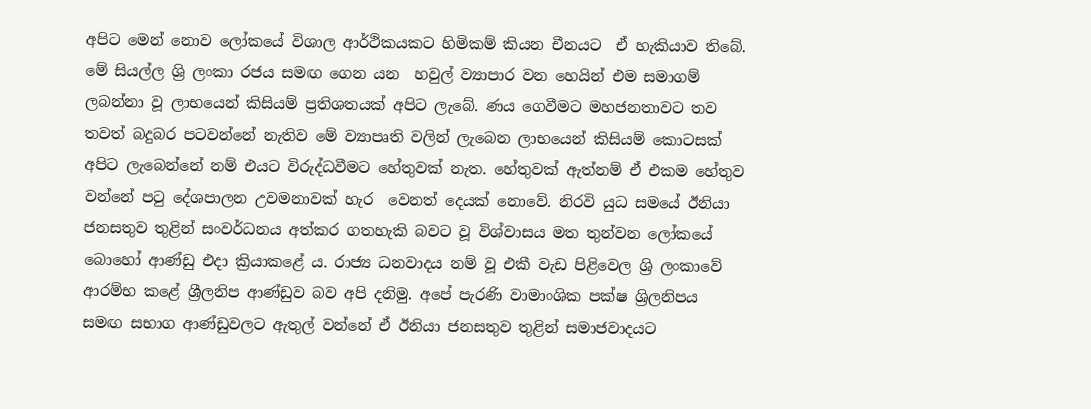අපිට මෙන් නොව ලෝකයේ විශාල ආර්ථිකයකට හිමිකම් කියන චීනයට  ඒ හැකියාව තිබේ. මේ සියල්ල ශ්‍රි ලංකා රජය සමඟ ගෙන යන  හවුල් ව්‍යාපාර වන හෙයින් එම සමාගම් ලබන්නා වූ ලාභයෙන් කිසියම් ප්‍රතිශතයක් අපිට ලැබේ. ණය ගෙවීමට මහජනතාවට තව තවත් බදුබර පටවන්නේ නැතිව මේ ව්‍යාපෘති වලින් ලැබෙන ලාභයෙන් කිසියම් කොටසක් අපිට ලැබෙන්නේ නම් එයට විරුද්ධවීමට හේතුවක් නැත. හේතුවක් ඇත්නම් ඒ එකම හේතුව වන්නේ පටු දේශපාලන උවමනාවක් හැර  වෙනත් දෙයක් නොවේ. නිරවි යුධ සමයේ ඊනියා ජනසතුව තුළින් සංවර්ධනය අත්කර ගතහැකි බවට වූ විශ්වාසය මත තුන්වන ලෝකයේ බොහෝ ආණ්ඩු එදා ක්‍රියාකළේ ය. රාජ්‍ය ධනවාදය නම් වූ එකී වැඩ පිළිවෙල ශ්‍රි ලංකාවේ ආරම්භ කළේ ශ්‍රීලනිප ආණ්ඩුව බව අපි දනිමු. අපේ පැරණි වාමාංශික පක්ෂ ශ්‍රිලනිපය සමඟ සභාග ආණ්ඩුවලට ඇතුල් වන්නේ ඒ ඊනියා ජනසතුව තුළින් සමාජවාදයට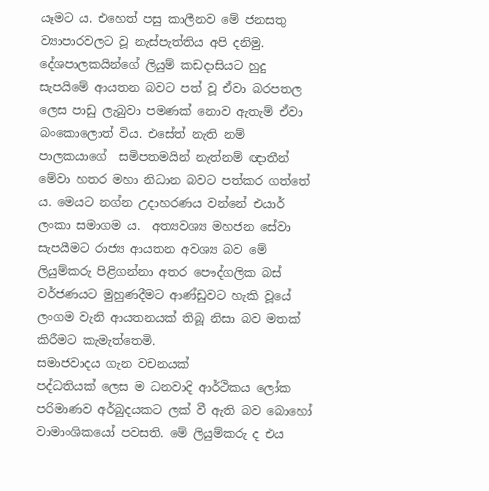යෑමට ය. එහෙත් පසු කාලීනව මේ ජනසතු ව්‍යාපාරවලට වූ නැස්පැත්තිය අපි දනිමු. දේශපාලකයින්ගේ ලියුම් කඩදාසියට හුදු සැපයිමේ ආයතන බවට පත් වූ ඒවා බරපතල ලෙස පාඩු ලැබුවා පමණක් නොව ඇතැම් ඒවා  බංකොලොත් විය. එසේත් නැති නම් පාලකයාගේ  සමිපතමයින් නැත්නම් ඥාතීන් මේවා හතර මහා නිධාන බවට පත්කර ගත්තේ ය. මෙයට නග්න උදාහරණය වන්නේ එයාර් ලංකා සමාගම ය.  අත්‍යවශ්‍ය මහජන සේවා සැපයීමට රාජ්‍ය ආයතන අවශ්‍ය බව මේ ලියුම්කරු පිළිගන්නා අතර පෞද්ගලික බස් වර්ජණයට මුහුණදීමට ආණ්ඩුවට හැකි වූයේ ලංගම වැනි ආයතනයක් තිබූ නිසා බව මතක් කිරීමට කැමැත්තෙමි.
සමාජවාදය ගැන වචනයක්
පද්ධතියක් ලෙස ම ධනවාදි ආර්ථිකය ලෝක පරිමාණව අර්බුදයකට ලක් වී ඇති බව බොහෝ වාමාංශිකයෝ පවසති. මේ ලියුම්කරු ද එය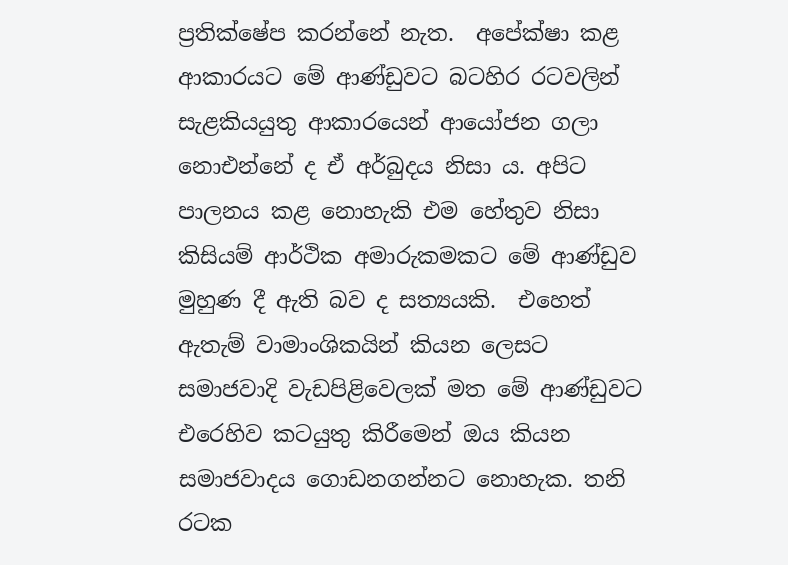ප්‍රතික්ෂේප කරන්නේ නැත.  අපේක්ෂා කළ ආකාරයට මේ ආණ්ඩුවට බටහිර රටවලින් සැළකියයුතු ආකාරයෙන් ආයෝජන ගලා නොඑන්නේ ද ඒ අර්බුදය නිසා ය. අපිට පාලනය කළ නොහැකි එම හේතුව නිසා කිසියම් ආර්ථික අමාරුකමකට මේ ආණ්ඩුව මුහුණ දී ඇති බව ද සත්‍යයකි.  එහෙත් ඇතැම් වාමාංශිකයින් කියන ලෙසට සමාජවාදි වැඩපිළිවෙලක් මත මේ ආණ්ඩුවට එරෙහිව කටයුතු කිරීමෙන් ඔය කියන සමාජවාදය ගොඩනගන්නට නොහැක. තනි රටක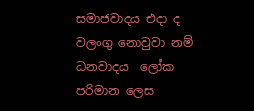සමාජවාදය එදා ද වලංගු නොවුවා නම් ධනවාදය  ලෝක පරිමාන ලෙස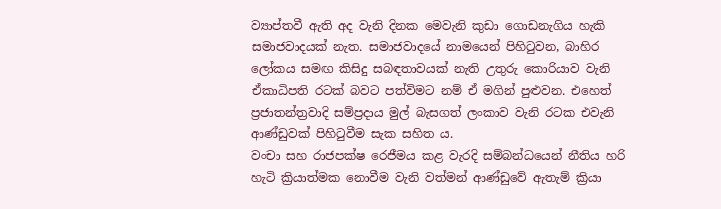ව්‍යාප්තවී ඇති අද වැනි දිනක මෙවැනි කුඩා ගොඩනැගිය හැකි සමාජවාදයක් නැත. සමාජවාදයේ නාමයෙන් පිහිටුවන, බාහිර ලෝකය සමඟ කිසිදු සබඳතාවයක් නැති උතුරු කොරියාව වැනි ඒකාධිපති රටක් බවට පත්විමට නම් ඒ මගින් පුළුවන. එහෙත් ප්‍රජාතන්ත්‍රවාදි සම්ප්‍රදාය මුල් බැසගත් ලංකාව වැනි රටක එවැනි ආණ්ඩුවක් පිහිටුවීම සැක සහිත ය.
වංචා සහ රාජපක්ෂ රෙජීමය කළ වැරදි සම්බන්ධයෙන් නීතිය හරි හැටි ක්‍රියාත්මක නොවීම වැනි වත්මන් ආණ්ඩුවේ ඇතැම් ක්‍රියා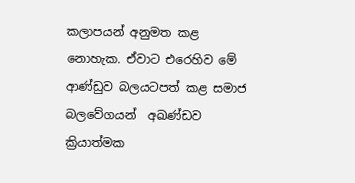කලාපයන් අනුමත කළ නොහැක. ඒවාට එරෙහිව මේ ආණ්ඩුව බලයටපත් කළ සමාජ බලවේගයන්  අඛණ්ඩව ක්‍රියාත්මක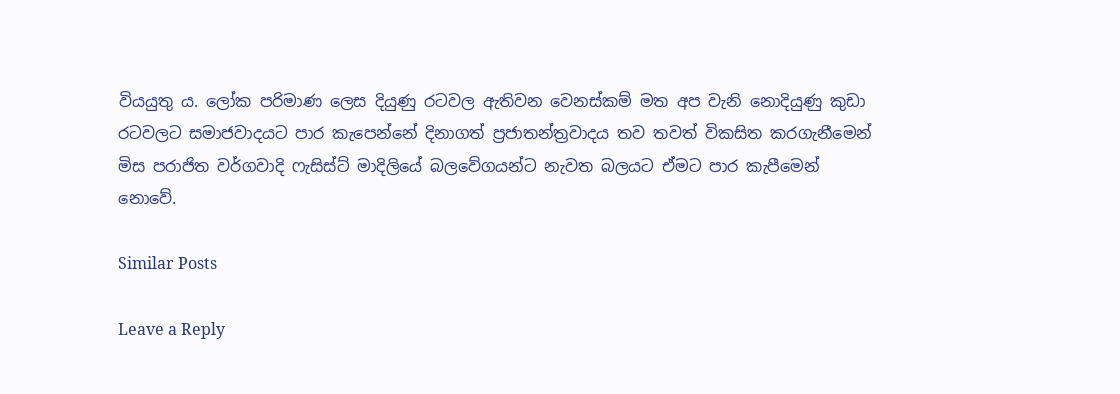වියයුතු ය. ලෝක පරිමාණ ලෙස දියුණු රටවල ඇතිවන වෙනස්කම් මත අප වැනි නොදියුණු කුඩා රටවලට සමාජවාදයට පාර කැපෙන්නේ දිනාගත් ප්‍රජාතන්ත්‍රවාදය තව තවත් විකසිත කරගැනීමෙන් මිස පරාජිත වර්ගවාදි ෆැසිස්ට් මාදිලියේ බලවේගයන්ට නැවත බලයට ඒමට පාර කැපීමෙන් නොවේ.

Similar Posts

Leave a Reply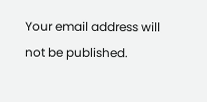Your email address will not be published.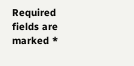Required fields are marked *